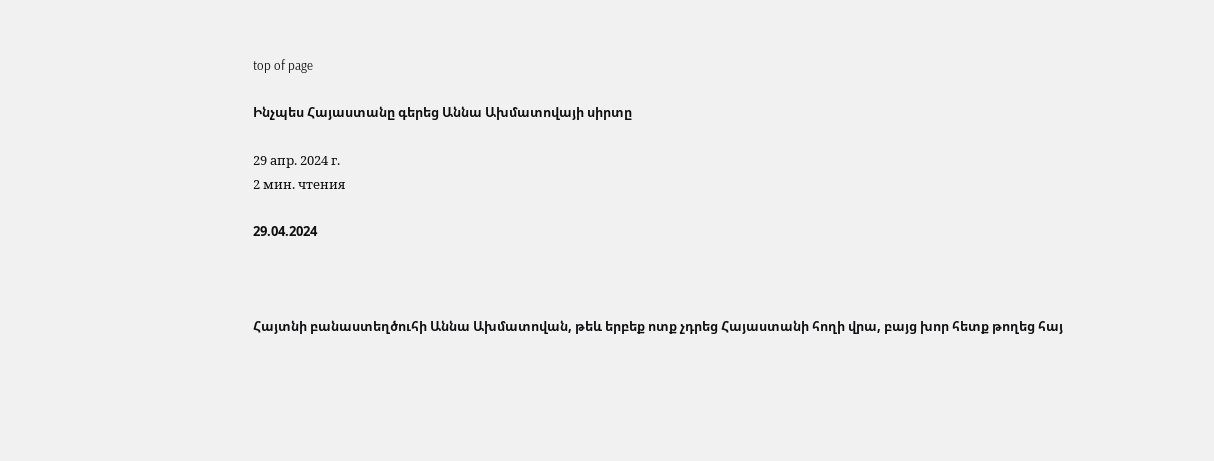top of page

Ինչպես Հայաստանը գերեց Աննա Ախմատովայի սիրտը

29 апр. 2024 г.
2 мин. чтения

29.04.2024



Հայտնի բանաստեղծուհի Աննա Ախմատովան, թեև երբեք ոտք չդրեց Հայաստանի հողի վրա, բայց խոր հետք թողեց հայ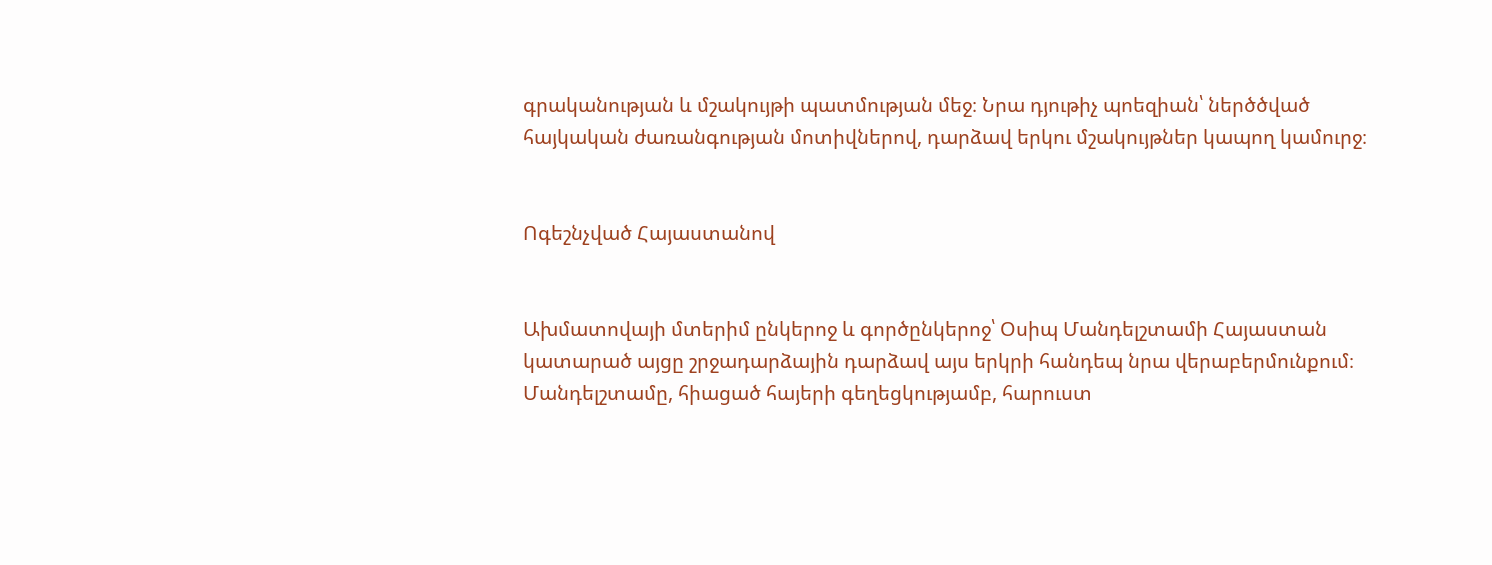գրականության և մշակույթի պատմության մեջ։ Նրա դյութիչ պոեզիան՝ ներծծված հայկական ժառանգության մոտիվներով, դարձավ երկու մշակույթներ կապող կամուրջ։


Ոգեշնչված Հայաստանով


Ախմատովայի մտերիմ ընկերոջ և գործընկերոջ՝ Օսիպ Մանդելշտամի Հայաստան կատարած այցը շրջադարձային դարձավ այս երկրի հանդեպ նրա վերաբերմունքում։ Մանդելշտամը, հիացած հայերի գեղեցկությամբ, հարուստ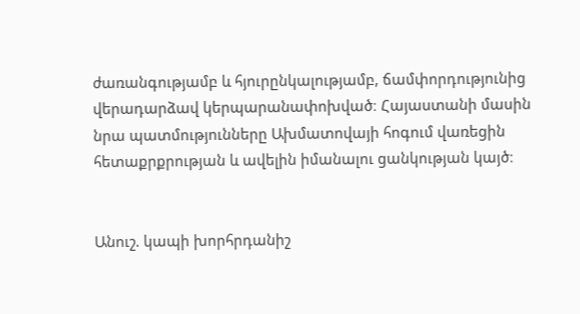ժառանգությամբ և հյուրընկալությամբ, ճամփորդությունից վերադարձավ կերպարանափոխված։ Հայաստանի մասին նրա պատմությունները Ախմատովայի հոգում վառեցին հետաքրքրության և ավելին իմանալու ցանկության կայծ։


Անուշ. կապի խորհրդանիշ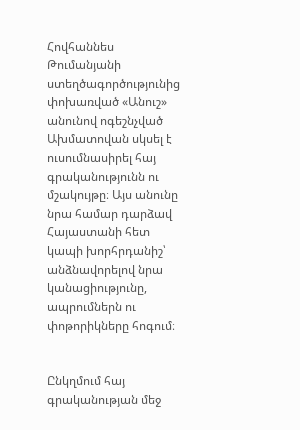Հովհաննես Թումանյանի ստեղծագործությունից փոխառված «Անուշ» անունով ոգեշնչված Ախմատովան սկսել է ուսումնասիրել հայ գրականությունն ու մշակույթը։ Այս անունը նրա համար դարձավ Հայաստանի հետ կապի խորհրդանիշ՝ անձնավորելով նրա կանացիությունը, ապրումներն ու փոթորիկները հոգում։


Ընկղմում հայ գրականության մեջ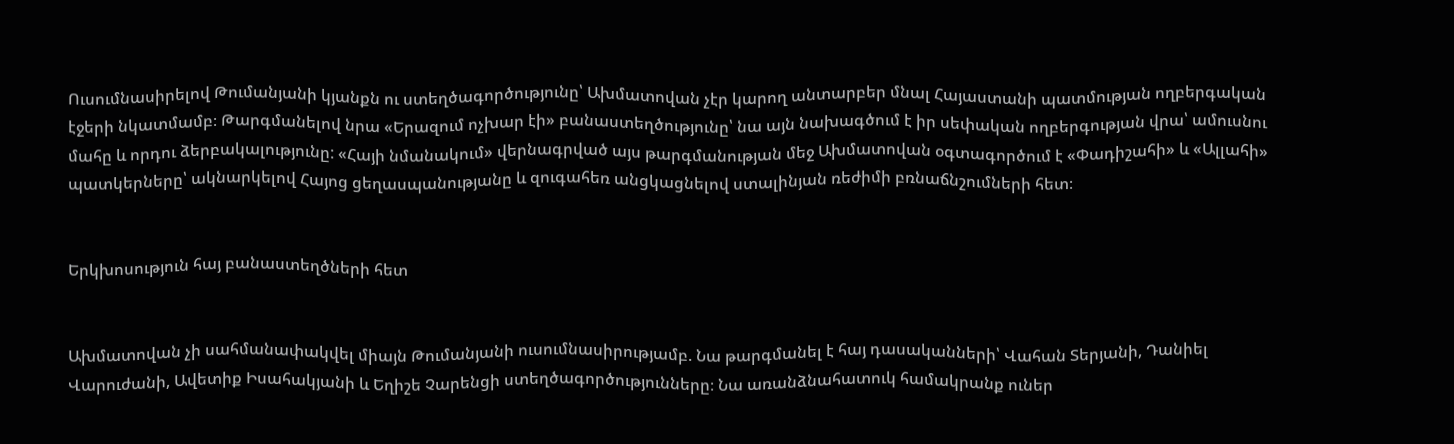Ուսումնասիրելով Թումանյանի կյանքն ու ստեղծագործությունը՝ Ախմատովան չէր կարող անտարբեր մնալ Հայաստանի պատմության ողբերգական էջերի նկատմամբ։ Թարգմանելով նրա «Երազում ոչխար էի» բանաստեղծությունը՝ նա այն նախագծում է իր սեփական ողբերգության վրա՝ ամուսնու մահը և որդու ձերբակալությունը: «Հայի նմանակում» վերնագրված այս թարգմանության մեջ Ախմատովան օգտագործում է «Փադիշահի» և «Ալլահի» պատկերները՝ ակնարկելով Հայոց ցեղասպանությանը և զուգահեռ անցկացնելով ստալինյան ռեժիմի բռնաճնշումների հետ։


Երկխոսություն հայ բանաստեղծների հետ


Ախմատովան չի սահմանափակվել միայն Թումանյանի ուսումնասիրությամբ. Նա թարգմանել է հայ դասականների՝ Վահան Տերյանի, Դանիել Վարուժանի, Ավետիք Իսահակյանի և Եղիշե Չարենցի ստեղծագործությունները։ Նա առանձնահատուկ համակրանք ուներ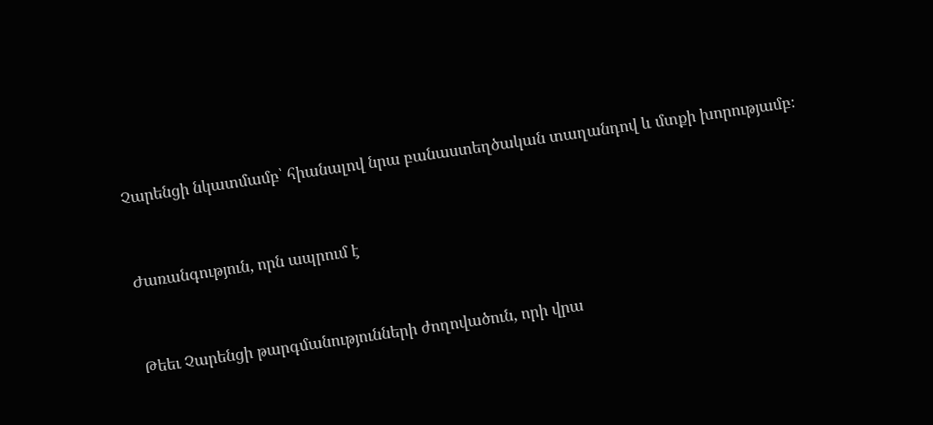Չարենցի նկատմամբ՝ հիանալով նրա բանաստեղծական տաղանդով և մտքի խորությամբ։


Ժառանգություն, որն ապրում է


Թեեւ Չարենցի թարգմանությունների ժողովածուն, որի վրա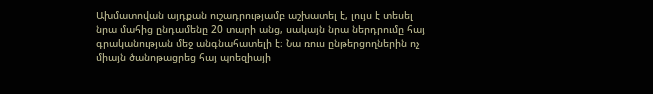Ախմատովան այդքան ուշադրությամբ աշխատել է, լույս է տեսել նրա մահից ընդամենը 20 տարի անց, սակայն նրա ներդրումը հայ գրականության մեջ անգնահատելի է։ Նա ռուս ընթերցողներին ոչ միայն ծանոթացրեց հայ պոեզիայի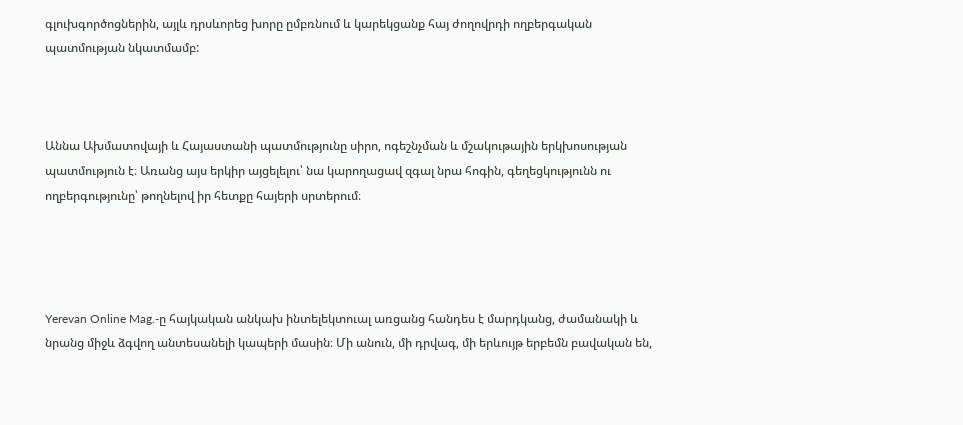գլուխգործոցներին, այլև դրսևորեց խորը ըմբռնում և կարեկցանք հայ ժողովրդի ողբերգական պատմության նկատմամբ:



Աննա Ախմատովայի և Հայաստանի պատմությունը սիրո, ոգեշնչման և մշակութային երկխոսության պատմություն է։ Առանց այս երկիր այցելելու՝ նա կարողացավ զգալ նրա հոգին, գեղեցկությունն ու ողբերգությունը՝ թողնելով իր հետքը հայերի սրտերում։




Yerevan Online Mag.-ը հայկական անկախ ինտելեկտուալ առցանց հանդես է մարդկանց, ժամանակի և նրանց միջև ձգվող անտեսանելի կապերի մասին։ Մի անուն, մի դրվագ, մի երևույթ երբեմն բավական են,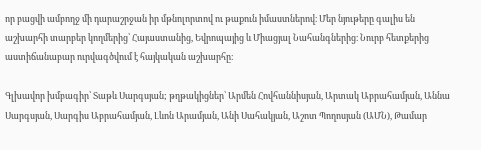որ բացվի ամբողջ մի դարաշրջան իր մթնոլորտով ու թաքուն իմաստներով։ Մեր նյութերը գալիս են աշխարհի տարբեր կողմերից՝ Հայաստանից, Եվրոպայից և Միացյալ Նահանգներից։ Նուրբ հետքերից աստիճանաբար ուրվագծվում է հայկական աշխարհը։

Գլխավոր խմբագիր՝ Տաթև Սարգսյան; թղթակիցներ՝ Արմեն Հովհաննիսյան, Արտակ Աբրահամյան, Աննա Սարգսյան, Սարգիս Աբրահամյան, Լևոն Արամյան, Անի Սահակյան, Աշոտ Պողոսյան (ԱՄՆ), Թամար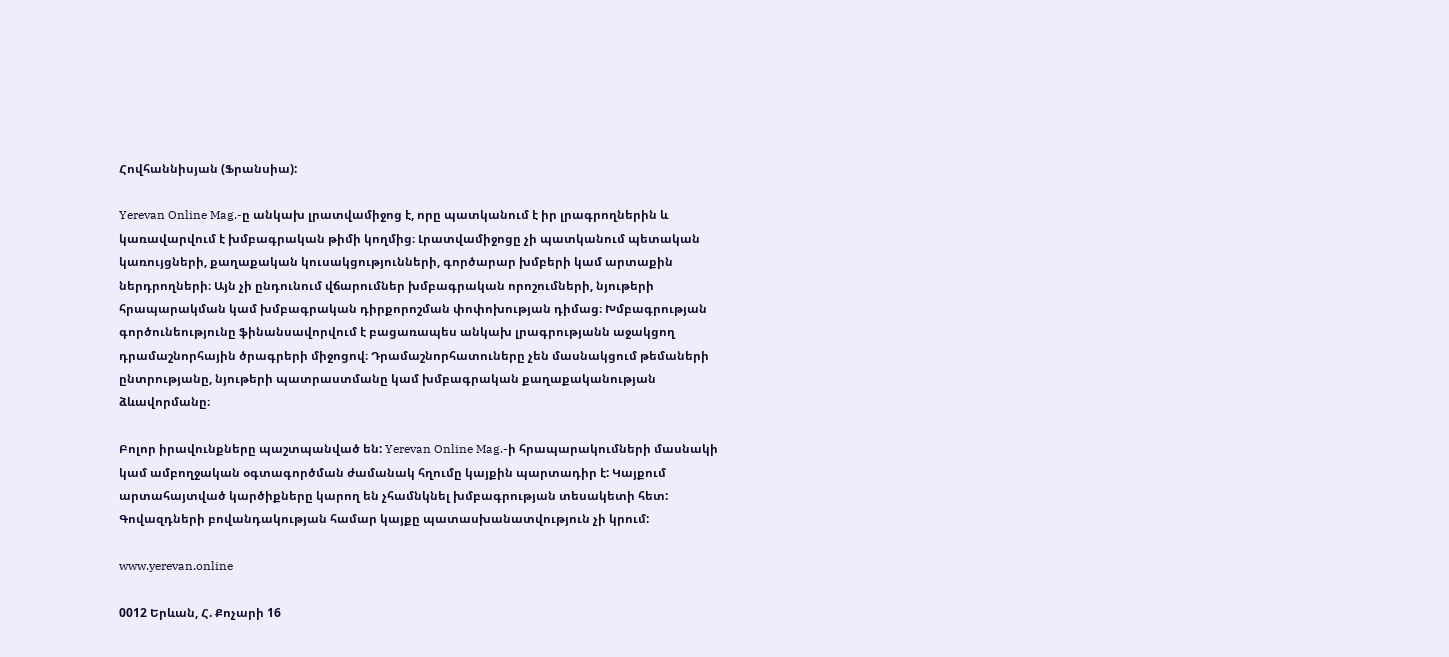Հովհաննիսյան (Ֆրանսիա):

Yerevan Online Mag.-ը անկախ լրատվամիջոց է, որը պատկանում է իր լրագրողներին և կառավարվում է խմբագրական թիմի կողմից։ Լրատվամիջոցը չի պատկանում պետական կառույցների, քաղաքական կուսակցությունների, գործարար խմբերի կամ արտաքին ներդրողների։ Այն չի ընդունում վճարումներ խմբագրական որոշումների, նյութերի հրապարակման կամ խմբագրական դիրքորոշման փոփոխության դիմաց։ Խմբագրության գործունեությունը ֆինանսավորվում է բացառապես անկախ լրագրությանն աջակցող դրամաշնորհային ծրագրերի միջոցով։ Դրամաշնորհատուները չեն մասնակցում թեմաների ընտրությանը, նյութերի պատրաստմանը կամ խմբագրական քաղաքականության ձևավորմանը։

Բոլոր իրավունքները պաշտպանված են: Yerevan Online Mag.-ի հրապարակումների մասնակի կամ ամբողջական օգտագործման ժամանակ հղումը կայքին պարտադիր է: Կայքում արտահայտված կարծիքները կարող են չհամնկնել խմբագրության տեսակետի հետ: Գովազդների բովանդակության համար կայքը պատասխանատվություն չի կրում:

www.yerevan.online

0012 Երևան, Հ. Քոչարի 16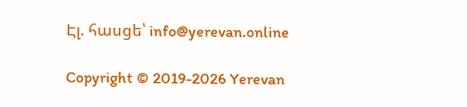Էլ. հասցե՝ info@yerevan.online

Copyright © 2019-2026 Yerevan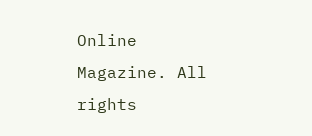Online Magazine. All rights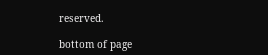reserved.

bottom of page